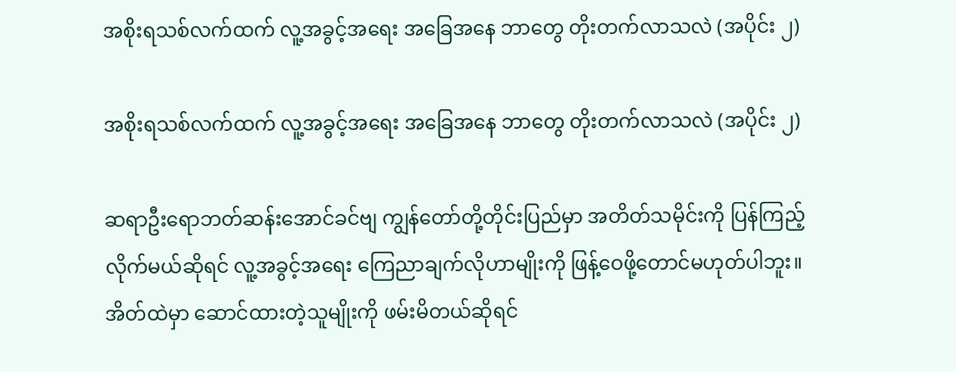အစိုးရသစ်လက်ထက် လူ့အခွင့်အရေး အခြေအနေ ဘာတွေ တိုးတက်လာသလဲ (အပိုင်း ၂)

အစိုးရသစ်လက်ထက် လူ့အခွင့်အရေး အခြေအနေ ဘာတွေ တိုးတက်လာသလဲ (အပိုင်း ၂)

ဆရာဦးရောဘတ်ဆန်းအောင်ခင်ဗျ ကျွန်တော်တို့တိုင်းပြည်မှာ အတိတ်သမိုင်းကို ပြန်ကြည့်လိုက်မယ်ဆိုရင် လူ့အခွင့်အရေး ကြေညာချက်လိုဟာမျိုးကို ဖြန့်ဝေဖို့တောင်မဟုတ်ပါဘူး။ အိတ်ထဲမှာ ဆောင်ထားတဲ့သူမျိုးကို ဖမ်းမိတယ်ဆိုရင်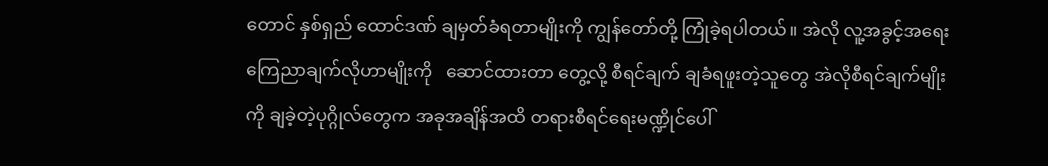တောင် နှစ်ရှည် ထောင်ဒဏ် ချမှတ်ခံရတာမျိုးကို ကျွန်တော်တို့ ကြုံခဲ့ရပါတယ်။ အဲလို လူ့အခွင့်အရေး ကြေညာချက်လိုဟာမျိုးကို   ဆောင်ထားတာ တွေ့လို့ စီရင်ချက် ချခံရဖူးတဲ့သူတွေ အဲလိုစီရင်ချက်မျိုးကို ချခဲ့တဲ့ပုဂ္ဂိုလ်တွေက အခုအချိန်အထိ တရားစီရင်ရေးမဏ္ဍိုင်ပေါ်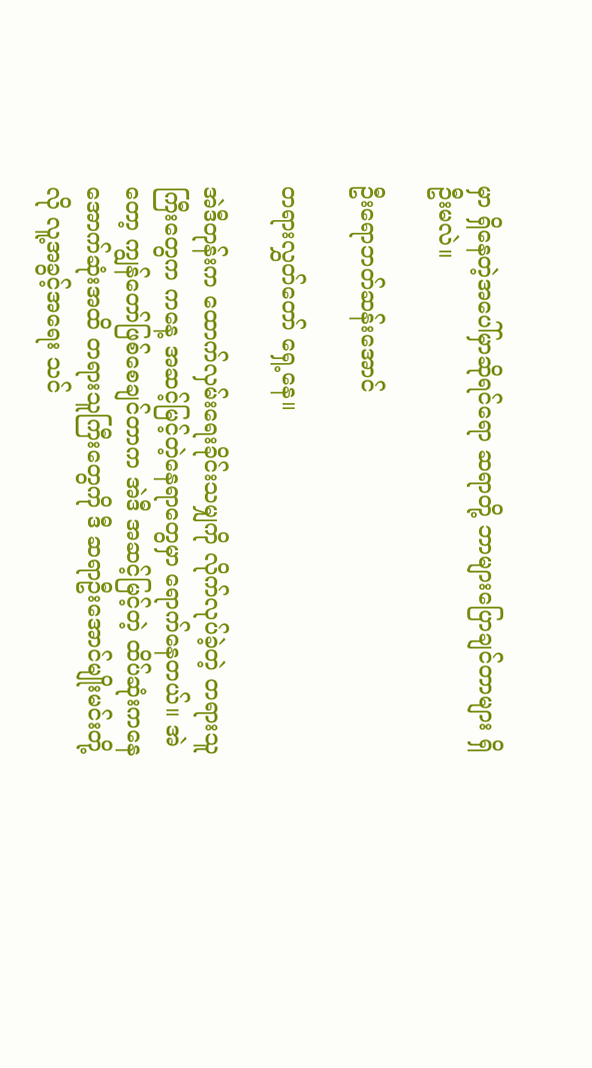မှာ ရှိနေတဲ့အပေါ်မှာဆိုရင်ရော ဆရာတို့ ဘာများပြောချင်တာများ ရှိဦးမလဲ။

ဦးရောဘတ်ဆန်းအောင်

တရားလွှတ်တော် ရှေ့နေ။

အဲဒီတုန်းက ထောက်လှမ်းရေးခိုင်းသမျှကို လိုက်လုပ်ခဲ့တဲ့ တရားသူကြီးတွေက ကနေ့ အဆင့်မြင့်တဲ့နေရာတွေမှာ ရောက်နေတယ်။ အဲတော့ ကျွန်တော်ဖြစ်စေချင်တာက အဲဒီ အဆင့်မြင့်တဲ့ ထိပ်ဆုံးကနေ အောက်ဆုံးအထိ တရားသူကြီးတွေကို ဒီ ဆရာဦးအောင်မျိုးမင်းတို့လို လူ့အခွင့်အရေး သင်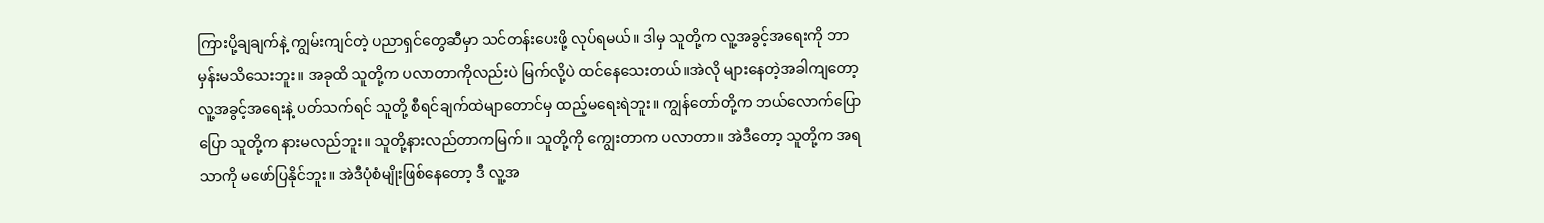ကြားပို့ချချက်နဲ့ ကျွမ်းကျင်တဲ့ ပညာရှင်တွေဆီမှာ သင်တန်းပေးဖို့ လုပ်ရမယ်။ ဒါမှ သူတို့က လူ့အခွင့်အရေးကို ဘာမှန်းမသိသေးဘူး။ အခုထိ သူတို့က ပလာတာကိုလည်းပဲ မြက်လို့ပဲ ထင်နေသေးတယ်။အဲလို များနေတဲ့အခါကျတော့ လူ့အခွင့်အရေးနဲ့ ပတ်သက်ရင် သူတို့ စီရင်ချက်ထဲမျာတောင်မှ ထည့်မရေးရဲဘူး။ ကျွန်တော်တို့က ဘယ်လောက်ပြောပြော သူတို့က နားမလည်ဘူး။ သူတို့နားလည်တာကမြက်။ သူတို့ကို ကျွေးတာက ပလာတာ။ အဲဒီတော့ သူတို့က အရသာကို မဖော်ပြနိုင်ဘူး။ အဲဒီပုံစံမျိုးဖြစ်နေတော့ ဒီ လူ့အ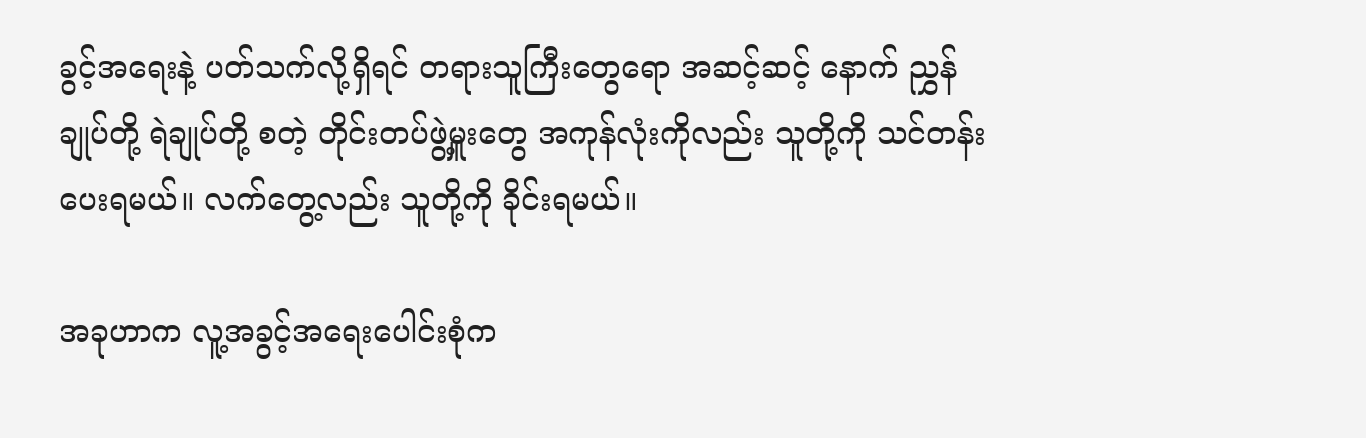ခွင့်အရေးနဲ့ ပတ်သက်လို့ရှိရင် တရားသူကြီးတွေရော အဆင့်ဆင့် နောက် ညွှန်ချုပ်တို့ ရဲချုပ်တို့ စတဲ့ တိုင်းတပ်ဖွဲ့မှူးတွေ အကုန်လုံးကိုလည်း သူတို့ကို သင်တန်းပေးရမယ်။ လက်တွေ့လည်း သူတို့ကို ခိုင်းရမယ်။

အခုဟာက လူ့အခွင့်အရေးပေါင်းစုံက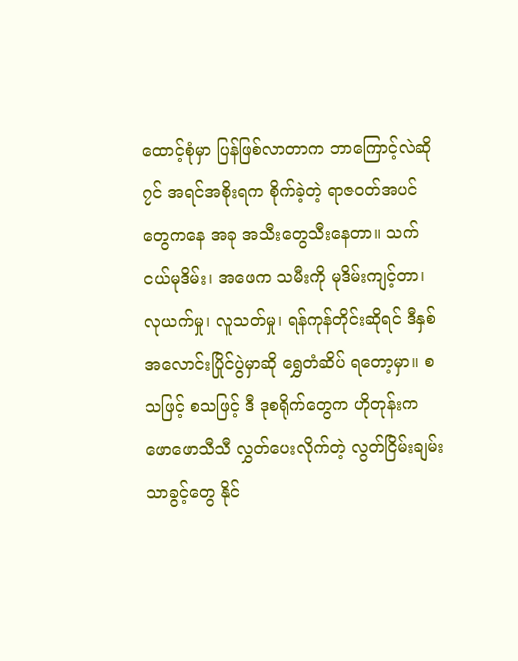ထောင့်စုံမှာ ပြန်ဖြစ်လာတာက ဘာကြောင့်လဲဆို၇င် အရင်အစိုးရက စိုက်ခဲ့တဲ့ ရာဇဝတ်အပင်တွေကနေ အခု အသီးတွေသီးနေတာ။ သက်ငယ်မုဒိမ်း၊ အဖေက သမီးကို မုဒိမ်းကျင့်တာ၊ လုယက်မှု၊ လူသတ်မှု၊ ရန်ကုန်တိုင်းဆိုရင် ဒီနှစ် အလောင်းပြိုင်ပွဲမှာဆို ရွှေတံဆိပ် ရတော့မှာ။ စသဖြင့် စသဖြင့် ဒီ ဒုစရိုက်တွေက ဟိုတုန်းက ဖောဖောသီသီ လွှတ်ပေးလိုက်တဲ့ လွတ်ငြိမ်းချမ်းသာခွင့်တွေ နိုင်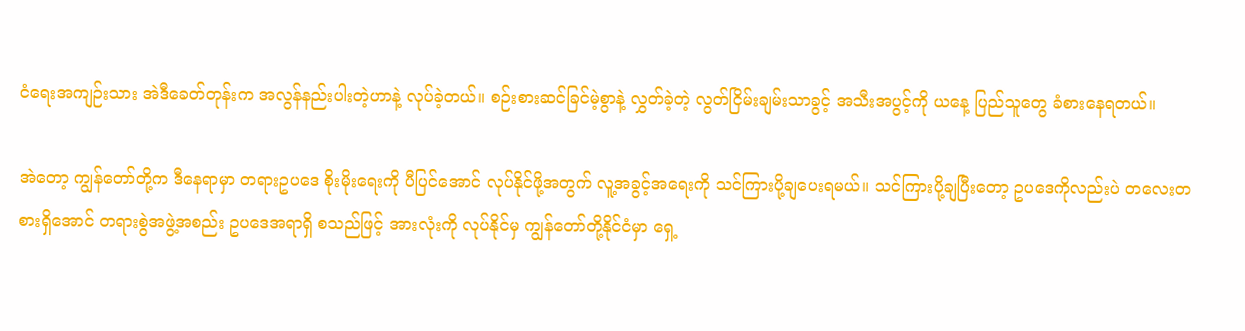ငံရေးအကျဉ်းသား အဲဒီခေတ်တုန်းက အလွန်နည်းပါးတဲ့ဟာနဲ့ လုပ်ခဲ့တယ်။ စဉ်းစားဆင်ခြင်မဲ့စွာနဲ့ လွှတ်ခဲ့တဲ့ လွတ်ငြိမ်းချမ်းသာခွင့် အသီးအပွင့်ကို ယနေ့ ပြည်သူတွေ ခံစားနေရတယ်။

အဲတော့ ကျွန်တော်တို့က ဒီနေရာမှာ တရားဥပဒေ စိုးမိုးရေးကို ပီပြင်အောင် လုပ်နိုင်ဖို့အတွက် လူ့အခွင့်အရေးကို သင်ကြားပို့ချပေးရမယ်။ သင်ကြားပို့ချပြီးတော့ ဥပဒေကိုလည်းပဲ တလေးတစားရှိအောင် တရားစွဲအဖွဲ့အစည်း ဥပဒေအရာရှိ စသည်ဖြင့် အားလုံးကို လုပ်နိုင်မှ ကျွန်တော်တို့နိုင်ငံမှာ ရှေ့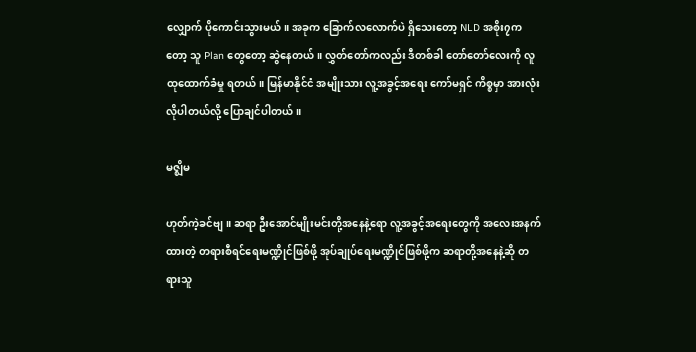လျှောက် ပိုကောင်းသွားမယ်။ အခုက ခြောက်လလောက်ပဲ ရှိသေးတော့ NLD အစိုး၇ကတော့ သူ Plan တွေတော့ ဆွဲနေတယ်။ လွှတ်တော်ကလည်း ဒီတစ်ခါ တော်တော်လေးကို လူထုထောက်ခံမှု ရတယ်။ မြန်မာနိုင်ငံ အမျိုးသား လူ့အခွင့်အရေး ကော်မရှင် ကိစ္စမှာ အားလုံး လိုပါတယ်လို့ ပြောချင်ပါတယ်။

မဇ္ဈိမ

ဟုတ်ကဲ့ခင်ဗျ။ ဆရာ ဦးအောင်မျိုးမင်းတို့အနေနဲ့ရော လူ့အခွင့်အရေးတွေကို အလေးအနက်ထားတဲ့ တရားစီရင်ရေးမဏ္ဍိုင်ဖြစ်ဖို့ အုပ်ချုပ်ရေးမဏ္ဍိုင်ဖြစ်ဖို့က ဆရာတို့အနေနဲ့ဆို တရားသူ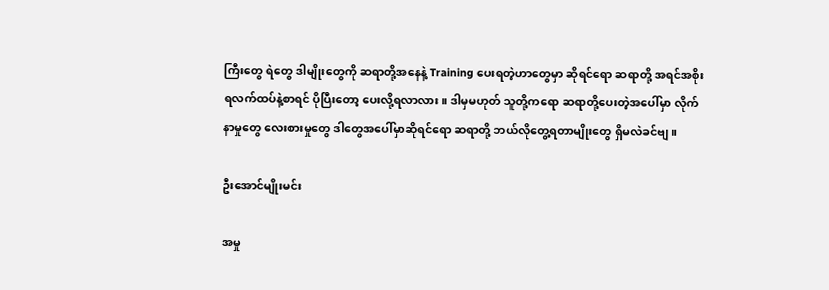ကြီးတွေ ရဲတွေ ဒါမျိုးတွေကို ဆရာတို့အနေနဲ့ Training ပေးရတဲ့ဟာတွေမှာ ဆိုရင်ရော ဆရာတို့ အရင်အစိုးရလက်ထပ်နဲ့စာရင် ပိုပြီးတော့ ပေးလို့ရလာလား။ ဒါမှမဟုတ် သူတို့ကရော ဆရာတို့ပေးတဲ့အပေါ်မှာ လိုက်နာမှုတွေ လေးစားမှုတွေ ဒါတွေအပေါ်မှာဆိုရင်ရော ဆရာတို့ ဘယ်လိုတွေ့ရတာမျိုးတွေ ရှိမလဲခင်ဗျ။

ဦးအောင်မျိုးမင်း

အမှု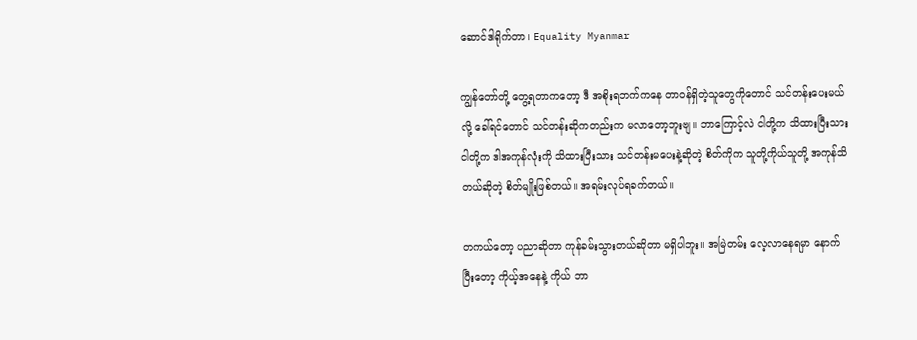ဆောင်ဒါရိုက်တာ၊ Equality Myanmar

ကျွန်တော်တို့ တွေ့ရတာကတော့ ဒီ အစိုးရဘက်ကနေ တာဝန်ရှိတဲ့သူတွေကိုတောင် သင်တန်းပေးမယ်လို့ ခေါ်ရင်တောင် သင်တန်းဆိုကတည်းက မလာတော့ဘူးဗျ။ ဘာကြောင့်လဲ ငါတို့က သိထားပြီးသား ငါတို့က ဒါအကုန်လုံးကို သိထားပြီးသား သင်တန်းမပေးနဲ့ဆိုတဲ့ စိတ်ကိုက သူတို့ကိုယ်သူတို့ အကုန်သိတယ်ဆိုတဲ့ စိတ်မျိုးဖြစ်တယ်။ အရမ်းလုပ်ရခက်တယ်။

တကယ်တော့ ပညာဆိုတာ ကုန်ခမ်းသွားတယ်ဆိုတာ မရှိပါဘူး။ အမြဲတမ်း လေ့လာနေရမှာ နောက်ပြီးတော့ ကိုယ့်အနေနဲ့ ကိုယ် ဘာ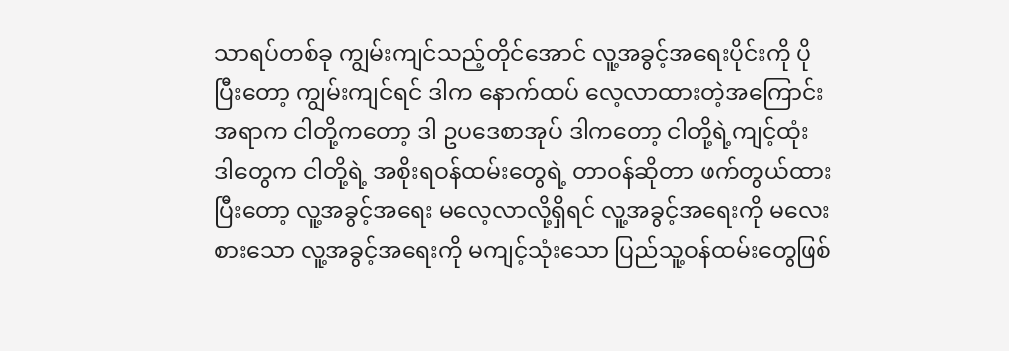သာရပ်တစ်ခု ကျွမ်းကျင်သည့်တိုင်အောင် လူ့အခွင့်အရေးပိုင်းကို ပိုပြီးတော့ ကျွမ်းကျင်ရင် ဒါက နောက်ထပ် လေ့လာထားတဲ့အကြောင်းအရာက ငါတို့ကတော့ ဒါ ဥပဒေစာအုပ် ဒါကတော့ ငါတို့ရဲ့ကျင့်ထုံး ဒါတွေက ငါတို့ရဲ့ အစိုးရဝန်ထမ်းတွေရဲ့ တာဝန်ဆိုတာ ဖက်တွယ်ထားပြီးတော့ လူ့အခွင့်အရေး မလေ့လာလို့ရှိရင် လူ့အခွင့်အရေးကို မလေးစားသော လူ့အခွင့်အရေးကို မကျင့်သုံးသော ပြည်သူ့ဝန်ထမ်းတွေဖြစ်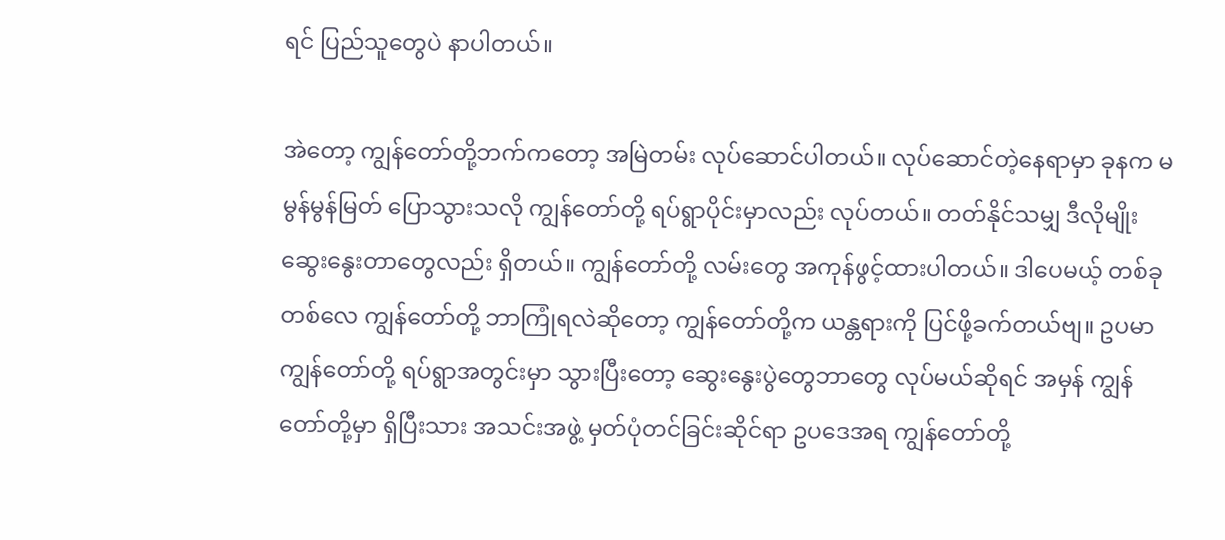ရင် ပြည်သူတွေပဲ နာပါတယ်။

အဲတော့ ကျွန်တော်တို့ဘက်ကတော့ အမြဲတမ်း လုပ်ဆောင်ပါတယ်။ လုပ်ဆောင်တဲ့နေရာမှာ ခုနက မမွန်မွန်မြတ် ပြောသွားသလို ကျွန်တော်တို့ ရပ်ရွာပိုင်းမှာလည်း လုပ်တယ်။ တတ်နိုင်သမျှ ဒီလိုမျိုး ဆွေးနွေးတာတွေလည်း ရှိတယ်။ ကျွန်တော်တို့ လမ်းတွေ အကုန်ဖွင့်ထားပါတယ်။ ဒါပေမယ့် တစ်ခုတစ်လေ ကျွန်တော်တို့ ဘာကြုံရလဲဆိုတော့ ကျွန်တော်တို့က ယန္တရားကို ပြင်ဖို့ခက်တယ်ဗျ။ ဥပမာ ကျွန်တော်တို့ ရပ်ရွာအတွင်းမှာ သွားပြီးတော့ ဆွေးနွေးပွဲတွေဘာတွေ လုပ်မယ်ဆိုရင် အမှန် ကျွန်တော်တို့မှာ ရှိပြီးသား အသင်းအဖွဲ့ မှတ်ပုံတင်ခြင်းဆိုင်ရာ ဥပဒေအရ ကျွန်တော်တို့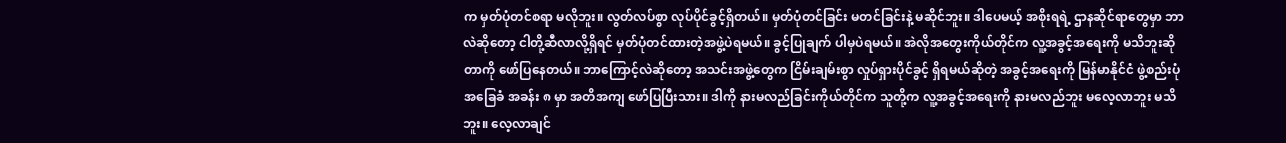က မှတ်ပုံတင်စရာ မလိုဘူး။ လွတ်လပ်စွာ လုပ်ပိုင်ခွင့်ရှိတယ်။ မှတ်ပုံတင်ခြင်း မတင်ခြင်းနဲ့ မဆိုင်ဘူး။ ဒါပေမယ့် အစိုးရရဲ့ ဌာနဆိုင်ရာတွေမှာ ဘာလဲဆိုတော့ ငါတို့ဆီလာလို့ရှိရင် မှတ်ပုံတင်ထားတဲ့အဖွဲ့ပဲရမယ်။ ခွင့်ပြုချက် ပါမှပဲရမယ်။ အဲလိုအတွေးကိုယ်တိုင်က လူ့အခွင့်အရေးကို မသိဘူးဆိုတာကို ဖော်ပြနေတယ်။ ဘာကြောင့်လဲဆိုတော့ အသင်းအဖွဲ့တွေက ငြိမ်းချမ်းစွာ လှုပ်ရှားပိုင်ခွင့် ရှိရမယ်ဆိုတဲ့ အခွင့်အရေးကို မြန်မာနိုင်ငံ ဖွဲ့စည်းပုံအခြေခံ အခန်း ၈ မှာ အတိအကျ ဖော်ပြပြီးသား။ ဒါကို နားမလည်ခြင်းကိုယ်တိုင်က သူတို့က လူ့အခွင့်အရေးကို နားမလည်ဘူး မလေ့လာဘူး မသိဘူး။ လေ့လာချင်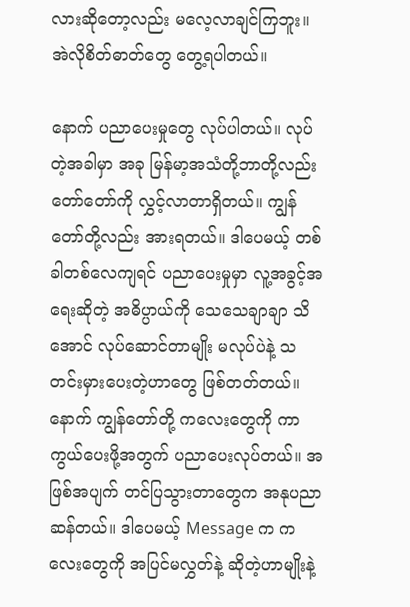လားဆိုတော့လည်း မလေ့လာချင်ကြဘူး။ အဲလိုစိတ်ဓာတ်တွေ တွေ့ရပါတယ်။

နောက် ပညာပေးမှုတွေ လုပ်ပါတယ်။ လုပ်တဲ့အခါမှာ အခု မြန်မာ့အသံတို့ဘာတို့လည်း တော်တော်ကို လွှင့်လာတာရှိတယ်။ ကျွန်တော်တို့လည်း အားရတယ်။ ဒါပေမယ့် တစ်ခါတစ်လေကျရင် ပညာပေးမှုမှာ လူ့အခွင့်အရေးဆိုတဲ့ အဓိပ္ပာယ်ကို သေသေချာချာ သိအောင် လုပ်ဆောင်တာမျိုး မလုပ်ပဲနဲ့ သတင်းမှားပေးတဲ့ဟာတွေ ဖြစ်တတ်တယ်။ နောက် ကျွန်တော်တို့ ကလေးတွေကို ကာကွယ်ပေးဖို့အတွက် ပညာပေးလုပ်တယ်။ အဖြစ်အပျက် တင်ပြသွားတာတွေက အနုပညာဆန်တယ်။ ဒါပေမယ့် Message က ကလေးတွေကို အပြင်မလွှတ်နဲ့ ဆိုတဲ့ဟာမျိုးနဲ့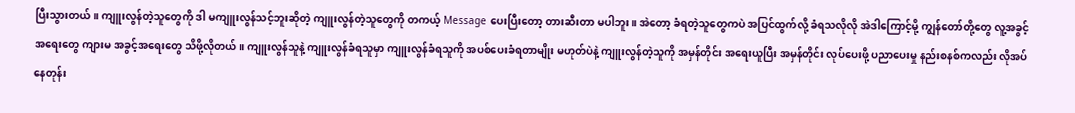ပြီးသွားတယ်။ ကျူးလွန်တဲ့သူတွေကို ဒါ မကျူးလွန်သင့်ဘူးဆိုတဲ့ ကျူးလွန်တဲ့သူတွေကို တကယ့် Message ပေးပြီးတော့ တားဆီးတာ မပါဘူး။ အဲတော့ ခံရတဲ့သူတွေကပဲ အပြင်ထွက်လို့ ခံရသလိုလို အဲဒါကြောင့်မို့ ကျွန်တော်တို့တွေ လူ့အခွင့်အရေးတွေ ကျားမ အခွင့်အရေးတွေ သိဖို့လိုတယ်။ ကျူးလွန်သူနဲ့ ကျူးလွန်ခံရသူမှာ ကျူးလွန်ခံရသူကို အပစ်ပေးခံရတာမျိုး မဟုတ်ပဲနဲ့ ကျူးလွန်တဲ့သူကို အမှန်တိုင်း အရေးယူပြီး အမှန်တိုင်း လုပ်ပေးဖို့ ပညာပေးမှု နည်းစနစ်ကလည်း လိုအပ်နေတုန်း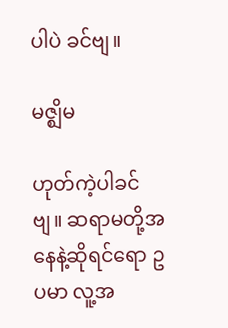ပါပဲ ခင်ဗျ။

မဇ္ဈိမ

ဟုတ်ကဲ့ပါခင်ဗျ။ ဆရာမတို့အနေနဲ့ဆိုရင်ရော ဥပမာ လူ့အ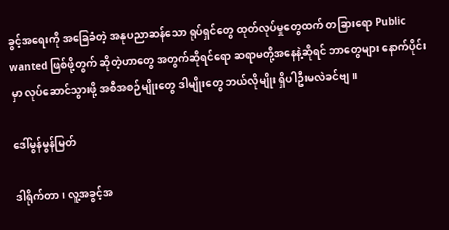ခွင့်အရေးကို အခြေခံတဲ့ အနုပညာဆန်သော ရုပ်ရှင်တွေ ထုတ်လုပ်မှုတွေထက် တခြားရော Public wanted ဖြစ်ဖို့တွက် ဆိုတဲ့ဟာတွေ အတွက်ဆိုရင်ရော ဆရာမတို့အနေနဲ့ဆိုရင် ဘာတွေများ နောက်ပိုင်းမှာ လုပ်ဆောင်သွားဖို့ အစီအစဉ်မျိုးတွေ ဒါမျိုးတွေ ဘယ်လိုမျိုး ရှိပါဦးမလဲခင်ဗျ။

ဒေါ်မွန်မွန်မြတ်

ဒါရိုက်တာ၊ လူ့အခွင့်အ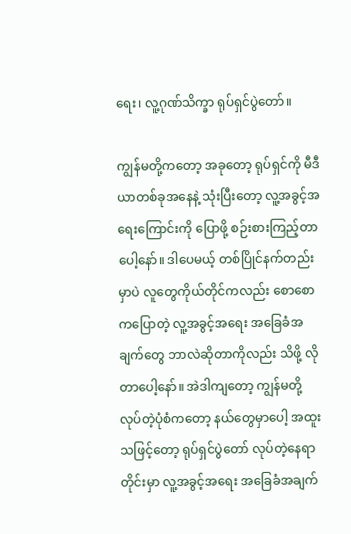ရေး၊ လူ့ဂုဏ်သိက္ခာ ရုပ်ရှင်ပွဲတော်။

ကျွန်မတို့ကတော့ အခုတော့ ရုပ်ရှင်ကို မီဒီယာတစ်ခုအနေနဲ့ သုံးပြီးတော့ လူ့အခွင့်အရေးကြောင်းကို ပြောဖို့ စဉ်းစားကြည့်တာပေါ့နော်။ ဒါပေမယ့် တစ်ပြိုင်နက်တည်းမှာပဲ လူတွေကိုယ်တိုင်ကလည်း စောစောကပြောတဲ့ လူ့အခွင့်အရေး အခြေခံအချက်တွေ ဘာလဲဆိုတာကိုလည်း သိဖို့ လိုတာပေါ့နော်။ အဲဒါကျတော့ ကျွန်မတို့ လုပ်တဲ့ပုံစံကတော့ နယ်တွေမှာပေါ့ အထူးသဖြင့်တော့ ရုပ်ရှင်ပွဲတော် လုပ်တဲ့နေရာတိုင်းမှာ လူ့အခွင့်အရေး အခြေခံအချက်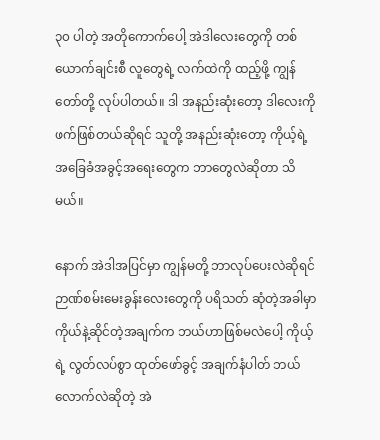၃၀ ပါတဲ့ အတိုကောက်ပေါ့ အဲဒါလေးတွေကို တစ်ယောက်ချင်းစီ လူတွေရဲ့ လက်ထဲကို ထည့်ဖို့ ကျွန်တော်တို့ လုပ်ပါတယ်။ ဒါ အနည်းဆုံးတော့ ဒါလေးကို ဖက်ဖြစ်တယ်ဆိုရင် သူတို့ အနည်းဆုံးတော့ ကိုယ့်ရဲ့ အခြေခံအခွင့်အရေးတွေက ဘာတွေလဲဆိုတာ သိမယ်။

နောက် အဲဒါအပြင်မှာ ကျွန်မတို့ ဘာလုပ်ပေးလဲဆိုရင် ဉာဏ်စမ်းမေးခွန်းလေးတွေကို ပရိသတ် ဆုံတဲ့အခါမှာ ကိုယ်နဲ့ဆိုင်တဲ့အချက်က ဘယ်ဟာဖြစ်မလဲပေါ့ ကိုယ့်ရဲ့ လွတ်လပ်စွာ ထုတ်ဖော်ခွင့် အချက်နံပါတ် ဘယ်လောက်လဲဆိုတဲ့ အဲ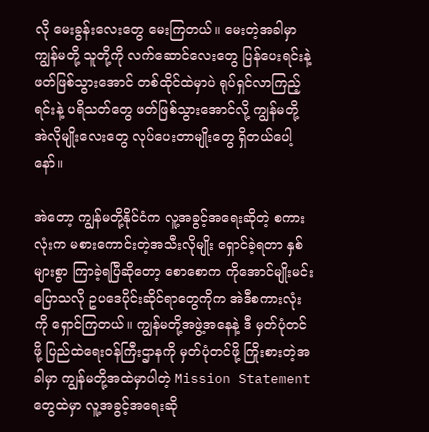လို မေးခွန်းလေးတွေ မေးကြတယ်။ မေးတဲ့အခါမှာ ကျွန်မတို့ သူတို့ကို လက်ဆောင်လေးတွေ ပြန်ပေးရင်းနဲ့ ဖတ်ဖြစ်သွားအောင် တစ်ထိုင်ထဲမှာပဲ ရုပ်ရှင်လာကြည့်ရင်းနဲ့ ပရိသတ်တွေ ဖတ်ဖြစ်သွားအောင်လို့ ကျွန်မတို့ အဲလိုမျိုးလေးတွေ လုပ်ပေးတာမျိုးတွေ ရှိတယ်ပေါ့နော်။

အဲတော့ ကျွန်မတို့နိုင်ငံက လူ့အခွင့်အရေးဆိုတဲ့ စကားလုံးက မစားကောင်းတဲ့အသီးလိုမျိုး ရှောင်ခဲ့ရတာ နှစ်များစွာ ကြာခဲ့ရပြီဆိုတော့ စောစောက ကိုအောင်မျိုးမင်းပြောသလို ဥပဒေပိုင်းဆိုင်ရာတွေကိုက အဲဒီစကားလုံးကို ရှောင်ကြတယ်။ ကျွန်မတို့အဖွဲ့အနေနဲ့ ဒီ မှတ်ပုံတင်ဖို့ ပြည်ထဲရေးဝန်ကြီးဌာနကို မှတ်ပုံတင်ဖို့ ကြိုးစားတဲ့အခါမှာ ကျွန်မတို့အထဲမှာပါတဲ့ Mission Statement တွေထဲမှာ လူ့အခွင့်အရေးဆို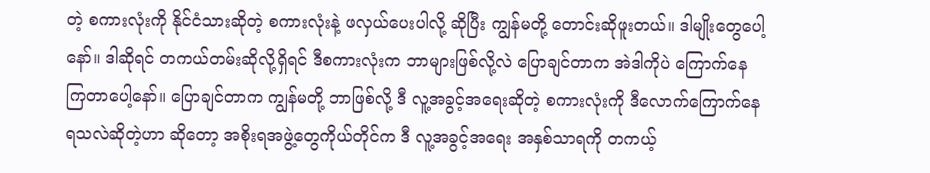တဲ့ စကားလုံးကို နိုင်ငံသားဆိုတဲ့ စကားလုံးနဲ့ ဖလှယ်ပေးပါလို့ ဆိုပြီး ကျွန်မတို့ တောင်းဆိုဖူးတယ်။ ဒါမျိုးတွေပေါ့နော်။ ဒါဆိုရင် တကယ်တမ်းဆိုလို့ရှိရင် ဒီစကားလုံးက ဘာများဖြစ်လို့လဲ ပြောချင်တာက အဲဒါကိုပဲ ကြောက်နေကြတာပေါ့နော်။ ပြောချင်တာက ကျွန်မတို့ ဘာဖြစ်လို့ ဒီ လူ့အခွင့်အရေးဆိုတဲ့ စကားလုံးကို ဒီလောက်ကြောက်နေရသလဲဆိုတဲ့ဟာ ဆိုတော့ အစိုးရအဖွဲ့တွေကိုယ်တိုင်က ဒီ လူ့အခွင့်အရေး အနှစ်သာရကို တကယ့်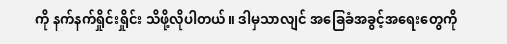ကို နက်နက်ရှိုင်းရှိုင်း သိဖို့လိုပါတယ်။ ဒါမှသာလျင် အခြေခံအခွင့်အရေးတွေကို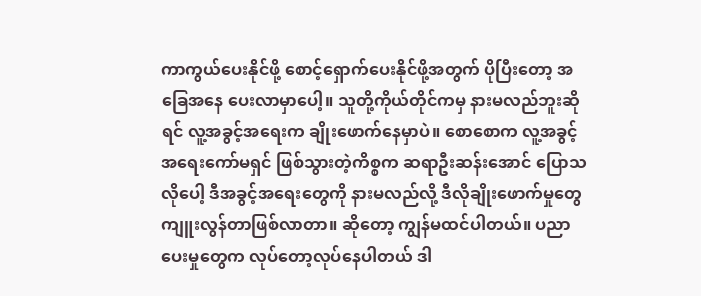ကာကွယ်ပေးနိုင်ဖို့ စောင့်ရှောက်ပေးနိုင်ဖို့အတွက် ပိုပြီးတော့ အခြေအနေ ပေးလာမှာပေါ့။ သူတို့ကိုယ်တိုင်ကမှ နားမလည်ဘူးဆိုရင် လူ့အခွင့်အရေးက ချိုးဖောက်နေမှာပဲ။ စောစောက လူ့အခွင့်အရေးကော်မရှင် ဖြစ်သွားတဲ့ကိစ္စက ဆရာဦးဆန်းအောင် ပြောသလိုပေါ့ ဒီအခွင့်အရေးတွေကို နားမလည်လို့ ဒီလိုချိုးဖောက်မှုတွေ ကျူးလွန်တာဖြစ်လာတာ။ ဆိုတော့ ကျွန်မထင်ပါတယ်။ ပညာပေးမှုတွေက လုပ်တော့လုပ်နေပါတယ် ဒါ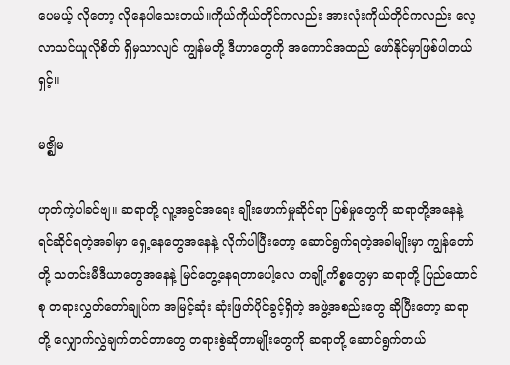ပေမယ့် လိုတော့ လိုနေပါသေးတယ်။ကိုယ်ကိုယ်တိုင်ကလည်း အားလုံးကိုယ်တိုင်ကလည်း လေ့လာသင်ယူလိုစိတ် ရှိမှသာလျင် ကျွန်မတို့ ဒီဟာတွေကို အကောင်အထည် ဖော်နိုင်မှာဖြစ်ပါတယ်ရှင့်။

မဇ္ဈိမ

ဟုတ်ကဲ့ပါခင်ဗျ။ ဆရာတို့ လူ့အခွင်အရေး ချိုးဖောက်မှုဆိုင်ရာ ပြစ်မှုတွေကို ဆရာတို့အနေနဲ့ ရင်ဆိုင်ရတဲ့အခါမှာ ရှေ့နေတွေအနေနဲ့ လိုက်ပါပြီးတော့ ဆောင်ရွက်ရတဲ့အခါမျိုးမှာ ကျွန်တော်တို့ သတင်းမီဒီယာတွေအနေနဲ့ မြင်တွေ့နေရတာပေါ့လေ တချို့ကိစ္စတွေမှာ ဆရာတို့ ပြည်ထောင်စု တရားလွှတ်တော်ချုပ်က အမြင့်ဆုံး ဆုံးဖြတ်ပိုင်ခွင့်ရှိတဲ့ အဖွဲ့အစည်းတွေ ဆိုပြီးတော့ ဆရာတို့ လျှောက်လွှဲချက်တင်တာတွေ တရားစွဲဆိုတာမျိုးတွေကို ဆရာတို့ ဆောင်ရွက်တယ်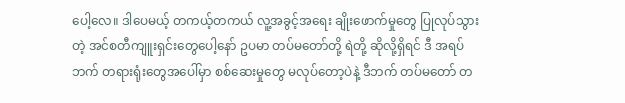ပေါ့လေ။ ဒါပေမယ့် တကယ့်တကယ် လူ့အခွင့်အရေး ချိုးဖောက်မှုတွေ ပြုလုပ်သွားတဲ့ အင်စတီကျူးရှင်းတွေပေါ့နော် ဥပမာ တပ်မတော်တို့ ရဲတို့ ဆိုလို့ရှိရင် ဒီ အရပ်ဘက် တရားရုံးတွေအပေါ်မှာ စစ်ဆေးမှုတွေ မလုပ်တော့ပဲနဲ့ ဒီဘက် တပ်မတော် တ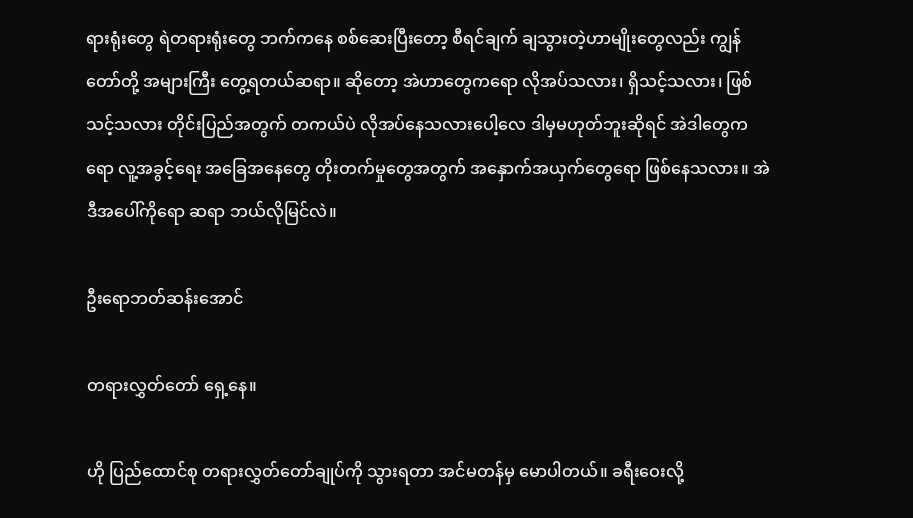ရားရုံးတွေ ရဲတရားရုံးတွေ ဘက်ကနေ စစ်ဆေးပြီးတော့ စီရင်ချက် ချသွားတဲ့ဟာမျိုးတွေလည်း ကျွန်တော်တို့ အများကြီး တွေ့ရတယ်ဆရာ။ ဆိုတော့ အဲဟာတွေကရော လိုအပ်သလား၊ ရှိသင့်သလား၊ ဖြစ်သင့်သလား တိုင်းပြည်အတွက် တကယ်ပဲ လိုအပ်နေသလားပေါ့လေ ဒါမှမဟုတ်ဘူးဆိုရင် အဲဒါတွေကရော လူ့အခွင့်ရေး အခြေအနေတွေ တိုးတက်မှုတွေအတွက် အနှောက်အယှက်တွေရော ဖြစ်နေသလား။ အဲဒီအပေါ်ကိုရော ဆရာ ဘယ်လိုမြင်လဲ။

ဦးရောဘတ်ဆန်းအောင်

တရားလွှတ်တော် ရှေ့နေ။

ဟို ပြည်ထောင်စု တရားလွှတ်တော်ချုပ်ကို သွားရတာ အင်မတန်မှ မောပါတယ်။ ခရီးဝေးလို့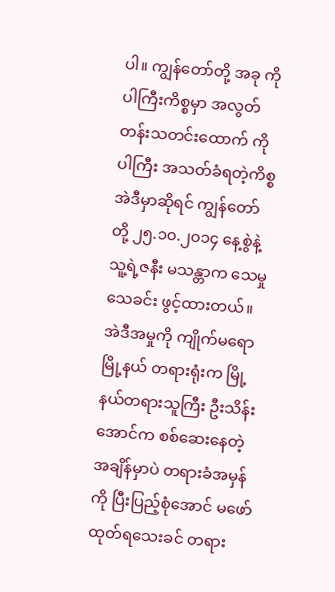ပါ။ ကျွန်တော်တို့ အခု ကိုပါကြီးကိစ္စမှာ အလွတ်တန်းသတင်းထောက် ကိုပါကြီး အသတ်ခံရတဲ့ကိစ္စ အဲဒီမှာဆိုရင် ကျွန်တော်တို့ ၂၅.၁၀.၂၀၁၄ နေ့စွဲနဲ့ သူ့ရဲ့ဇနီး မသန္တာက သေမှုသေခင်း ဖွင့်ထားတယ်။ အဲဒီအမှုကို ကျိုက်မရောမြို့နယ် တရားရုံးက မြို့နယ်တရားသူကြီး ဦးသိန်းအောင်က စစ်ဆေးနေတဲ့အချိန်မှာပဲ တရားခံအမှန်ကို ပြီးပြည့်စုံအောင် မဖော်ထုတ်ရသေးခင် တရား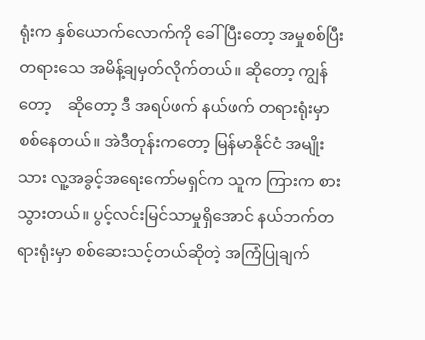ရုံးက နှစ်ယောက်လောက်ကို ခေါ်ပြီးတော့ အမှုစစ်ပြီး တရားသေ အမိန့်ချမှတ်လိုက်တယ်။ ဆိုတော့ ကျွန်တော့    ဆိုတော့ ဒီ အရပ်ဖက် နယ်ဖက် တရားရုံးမှာ စစ်နေတယ်။ အဲဒီတုန်းကတော့ မြန်မာနိုင်ငံ အမျိုးသား လူ့အခွင့်အရေးကော်မရှင်က သူက ကြားက စားသွားတယ်။ ပွင့်လင်းမြင်သာမှုရှိအောင် နယ်ဘက်တရားရုံးမှာ စစ်ဆေးသင့်တယ်ဆိုတဲ့ အကြံပြုချက်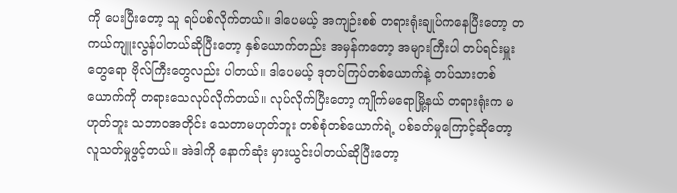ကို ပေးပြီးတော့ သူ ရပ်ပစ်လိုက်တယ်။ ဒါပေမယ့် အကျဉ်းစစ် တရားရုံးချုပ်ကနေပြီးတော့ တကယ်ကျူးလွန်ပါတယ်ဆိုပြီးတော့ နှစ်ယောက်တည်း အမှန်ကတော့ အများကြီးပါ တပ်ရင်းမှူးတွေရော ဗိုလ်ကြီးတွေလည်း ပါတယ်။ ဒါပေမယ့် ဒုတပ်ကြပ်တစ်ယောက်နဲ့ တပ်သားတစ်ယောက်ကို တရားသေလုပ်လိုက်တယ်။ လုပ်လိုက်ပြီးတော့ ကျိုက်မရောမြို့နယ် တရားရုံးက မဟုတ်ဘူး သဘာဝအတိုင်း သေတာမဟုတ်ဘူး တစ်စုံတစ်ယောက်ရဲ့ ပစ်ခတ်မှုကြောင့်ဆိုတော့ လူသတ်မှုဖွင့်တယ်။ အဲဒါကို နောက်ဆုံး မှားယွင်းပါတယ်ဆိုပြီးတော့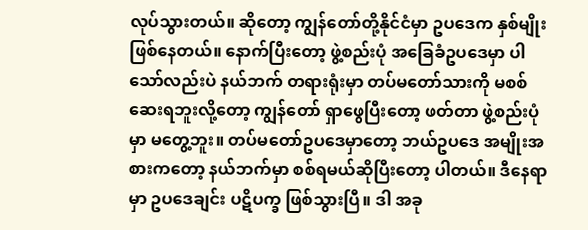လုပ်သွားတယ်။ ဆိုတော့ ကျွန်တော်တို့နိုင်ငံမှာ ဥပဒေက နှစ်မျိုးဖြစ်နေတယ်။ နောက်ပြီးတော့ ဖွဲ့စည်းပုံ အခြေခံဥပဒေမှာ ပါသော်လည်းပဲ နယ်ဘက် တရားရုံးမှာ တပ်မတော်သားကို မစစ်ဆေးရဘူးလို့တော့ ကျွန်တော် ရှာဖွေပြီးတော့ ဖတ်တာ ဖွဲ့စည်းပုံမှာ မတွေ့ဘူး။ တပ်မတော်ဥပဒေမှာတော့ ဘယ်ဥပဒေ အမျိုးအစားကတော့ နယ်ဘက်မှာ စစ်ရမယ်ဆိုပြီးတော့ ပါတယ်။ ဒီနေရာမှာ ဥပဒေချင်း ပဋိပက္ခ ဖြစ်သွားပြီ။ ဒါ အခု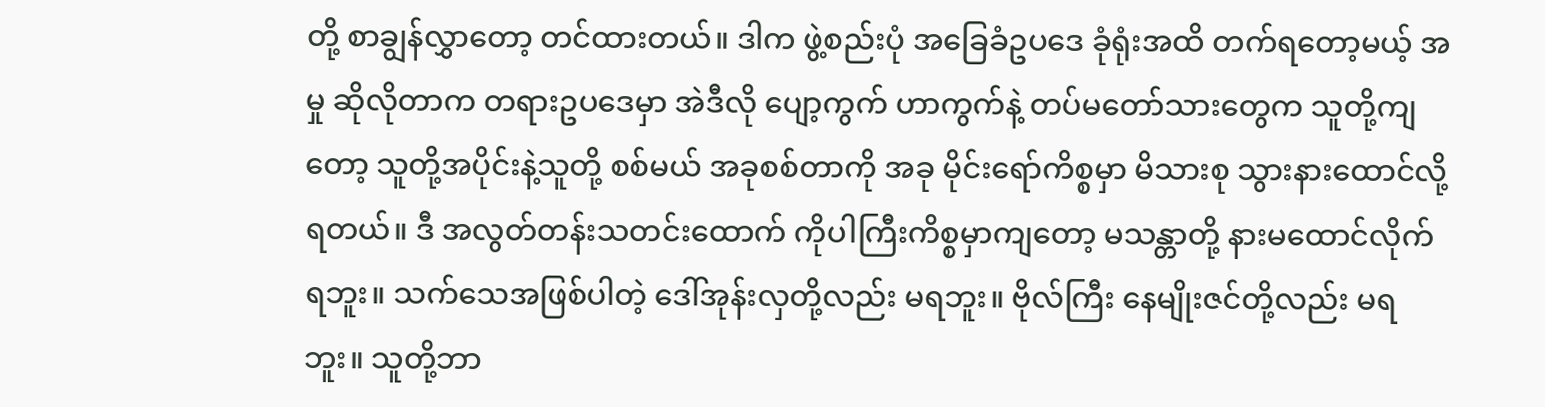တို့ စာချွန်လွှာတော့ တင်ထားတယ်။ ဒါက ဖွဲ့စည်းပုံ အခြေခံဥပဒေ ခုံရုံးအထိ တက်ရတော့မယ့် အမှု ဆိုလိုတာက တရားဥပဒေမှာ အဲဒီလို ပျော့ကွက် ဟာကွက်နဲ့ တပ်မတော်သားတွေက သူတို့ကျတော့ သူတို့အပိုင်းနဲ့သူတို့ စစ်မယ် အခုစစ်တာကို အခု မိုင်းရော်ကိစ္စမှာ မိသားစု သွားနားထောင်လို့ရတယ်။ ဒီ အလွတ်တန်းသတင်းထောက် ကိုပါကြီးကိစ္စမှာကျတော့ မသန္တာတို့ နားမထောင်လိုက်ရဘူး။ သက်သေအဖြစ်ပါတဲ့ ဒေါ်အုန်းလှတို့လည်း မရဘူး။ ဗိုလ်ကြီး နေမျိုးဇင်တို့လည်း မရဘူး။ သူတို့ဘာ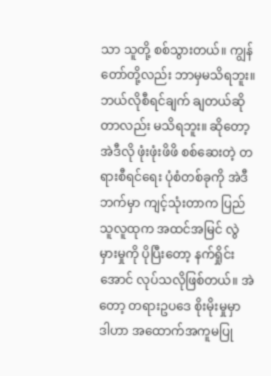သာ သူတို့ စစ်သွားတယ်။ ကျွန်တော်တို့လည်း ဘာမှမသိရဘူး။ ဘယ်လိုစီရင်ချက် ချတယ်ဆိုတာလည်း မသိရဘူး။ ဆိုတော့ အဲဒီလို ဖုံးဖုံးဖိဖိ စစ်ဆေးတဲ့ တရားစီရင်ရေး ပုံစံတစ်ခုကို အဲဒီဘက်မှာ ကျင့်သုံးတာက ပြည်သူလူထုက အထင်အမြင် လွဲမှားမှုကို ပိုပြီးတော့ နက်ရှိုင်းအောင် လုပ်သလိုဖြစ်တယ်။ အဲတော့ တရားဥပဒေ စိုးမိုးမှုမှာ ဒါဟာ အထောက်အကူမပြု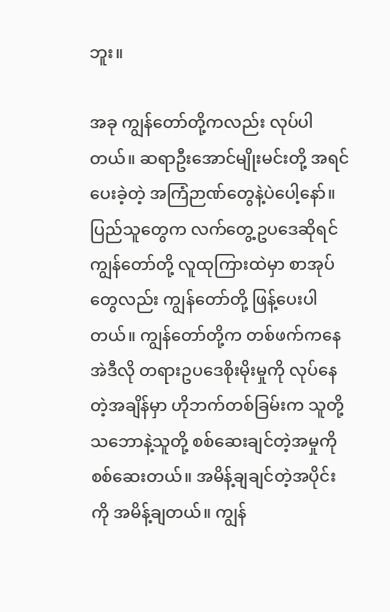ဘူး။

အခု ကျွန်တော်တို့ကလည်း လုပ်ပါတယ်။ ဆရာဦးအောင်မျိုးမင်းတို့ အရင်ပေးခဲ့တဲ့ အကြံဉာဏ်တွေနဲ့ပဲပေါ့နော်။ ပြည်သူတွေက လက်တွေ့ဥပဒေဆိုရင် ကျွန်တော်တို့ လူထုကြားထဲမှာ စာအုပ်တွေလည်း ကျွန်တော်တို့ ဖြန့်ပေးပါတယ်။ ကျွန်တော်တို့က တစ်ဖက်ကနေ အဲဒီလို တရားဥပဒေစိုးမိုးမှုကို လုပ်နေတဲ့အချိန်မှာ ဟိုဘက်တစ်ခြမ်းက သူတို့သဘောနဲ့သူတို့ စစ်ဆေးချင်တဲ့အမှုကို စစ်ဆေးတယ်။ အမိန့်ချချင်တဲ့အပိုင်းကို အမိန့်ချတယ်။ ကျွန်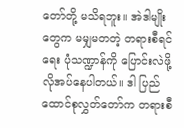တော်တို့ မသိရဘူး။ အဲဒါမျိုးတွေက မမျှမတတဲ့ တရားစီရင်ရေး ပုံသဏ္ဍာန်ကို ပြောင်းလဲဖို့ လိုအပ်နေပါတယ်။ ဒါ ပြည်ထောင်စုလွှတ်တော်က တရားစီ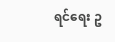ရင်ရေး ဥ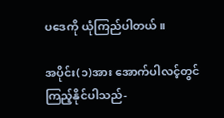ပဒေကို ယုံကြည်ပါတယ်။

အပိုင်း(၁)အား အောက်ပါလင့်တွင် ကြည့်နိုင်ပါသည်-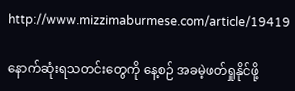http://www.mizzimaburmese.com/article/19419

နောက်ဆုံးရသတင်းတွေကို နေ့စဉ် အခမဲ့ဖတ်ရှုနိုင်ဖို့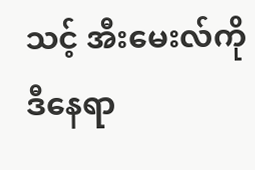သင့် အီးမေးလ်ကို ဒီနေရာ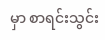မှာ စာရင်းသွင်း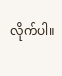လိုက်ပါ။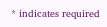* indicates required